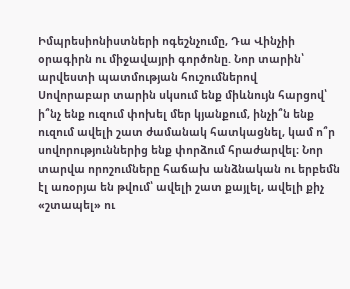Իմպրեսիոնիստների ոգեշնչումը, Դա Վինչիի օրագիրն ու միջավայրի գործոնը. Նոր տարին՝ արվեստի պատմության հուշումներով
Սովորաբար տարին սկսում ենք միևնույն հարցով՝ ի՞նչ ենք ուզում փոխել մեր կյանքում, ինչի՞ն ենք ուզում ավելի շատ ժամանակ հատկացնել, կամ ո՞ր սովորություններից ենք փորձում հրաժարվել։ Նոր տարվա որոշումները հաճախ անձնական ու երբեմն էլ առօրյա են թվում՝ ավելի շատ քայլել, ավելի քիչ «շտապել» ու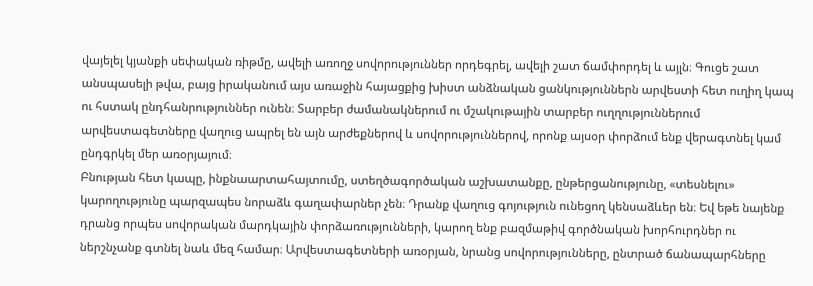վայելել կյանքի սեփական ռիթմը, ավելի առողջ սովորություններ որդեգրել, ավելի շատ ճամփորդել և այլն։ Գուցե շատ անսպասելի թվա, բայց իրականում այս առաջին հայացքից խիստ անձնական ցանկություններն արվեստի հետ ուղիղ կապ ու հստակ ընդհանրություններ ունեն։ Տարբեր ժամանակներում ու մշակութային տարբեր ուղղություններում արվեստագետները վաղուց ապրել են այն արժեքներով և սովորություններով, որոնք այսօր փորձում ենք վերագտնել կամ ընդգրկել մեր առօրյայում։
Բնության հետ կապը, ինքնաարտահայտումը, ստեղծագործական աշխատանքը, ընթերցանությունը, «տեսնելու» կարողությունը պարզապես նորաձև գաղափարներ չեն։ Դրանք վաղուց գոյություն ունեցող կենսաձևեր են։ Եվ եթե նայենք դրանց որպես սովորական մարդկային փորձառությունների, կարող ենք բազմաթիվ գործնական խորհուրդներ ու ներշնչանք գտնել նաև մեզ համար։ Արվեստագետների առօրյան, նրանց սովորությունները, ընտրած ճանապարհները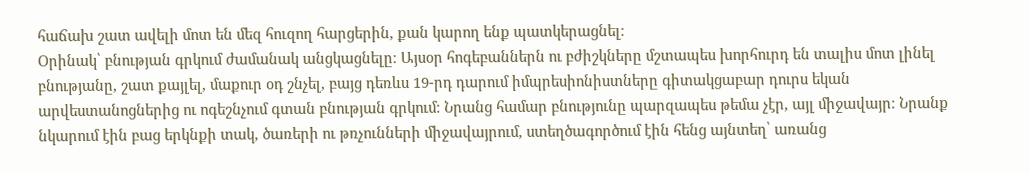հաճախ շատ ավելի մոտ են մեզ հուզող հարցերին, քան կարող ենք պատկերացնել։
Օրինակ՝ բնության գրկում ժամանակ անցկացնելը։ Այսօր հոգեբաններն ու բժիշկները մշտապես խորհուրդ են տալիս մոտ լինել բնությանը, շատ քայլել, մաքուր օդ շնչել, բայց դեռևս 19-րդ դարում իմպրեսիոնիստները գիտակցաբար դուրս եկան արվեստանոցներից ու ոգեշնչում գտան բնության գրկում։ Նրանց համար բնությունը պարզապես թեմա չէր, այլ միջավայր։ Նրանք նկարում էին բաց երկնքի տակ, ծառերի ու թռչունների միջավայրում, ստեղծագործում էին հենց այնտեղ՝ առանց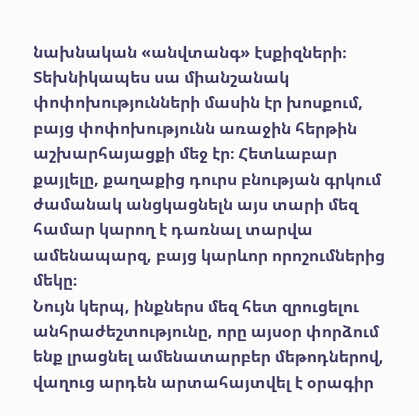նախնական «անվտանգ» էսքիզների։ Տեխնիկապես սա միանշանակ փոփոխությունների մասին էր խոսքում, բայց փոփոխությունն առաջին հերթին աշխարհայացքի մեջ էր։ Հետևաբար քայլելը, քաղաքից դուրս բնության գրկում ժամանակ անցկացնելն այս տարի մեզ համար կարող է դառնալ տարվա ամենապարզ, բայց կարևոր որոշումներից մեկը։
Նույն կերպ, ինքներս մեզ հետ զրուցելու անհրաժեշտությունը, որը այսօր փորձում ենք լրացնել ամենատարբեր մեթոդներով, վաղուց արդեն արտահայտվել է օրագիր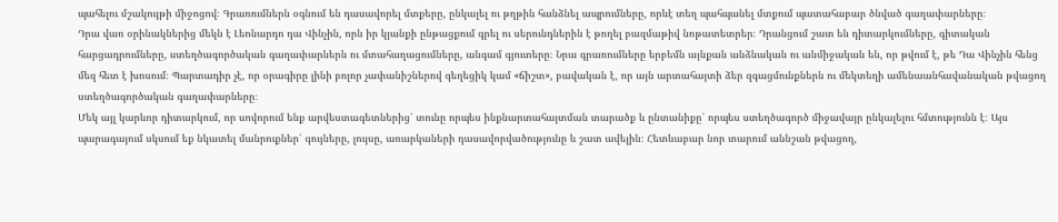պահելու մշակույթի միջոցով։ Գրառումներն օգնում են դասավորել մտքերը, ընկալել ու թղթին հանձնել ապրումները, որևէ տեղ պահպանել մտքում պատահաբար ծնված գաղափարները։
Դրա վառ օրինակներից մեկն է Լեոնարդո դա Վինչին, որն իր կյանքի ընթացքում գրել ու սերունդներին է թողել բազմաթիվ նոթատետրեր։ Դրանցում շատ են դիտարկումները, գիտական հարցադրումները, ստեղծագործական գաղափարներն ու մտահաղացումները, անգամ գյուտերը։ Նրա գրառումները երբեմն այնքան անձնական ու անմիջական են, որ թվում է, թե Դա Վինչին հենց մեզ հետ է խոսում։ Պարտադիր չէ, որ օրագիրը լինի բոլոր չափանիշներով գեղեցիկ կամ «ճիշտ», բավական է, որ այն արտահայտի ձեր զգացմունքներն ու մեկտեղի ամենաանհավանական թվացող ստեղծագործական գաղափարները։
Մեկ այլ կարևոր դիտարկում, որ սովորում ենք արվեստագետներից՝ տունը որպես ինքնարտահայտման տարածք և ընտանիքը՝ որպես ստեղծագործ միջավայր ընկալելու հմտությունն է։ Այս պարագայում սկսում եք նկատել մանրուքներ՝ գույները, լույսը, առարկաների դասավորվածությունը և շատ ավելին։ Հետևաբար նոր տարում աննշան թվացող,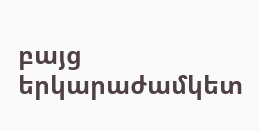բայց երկարաժամկետ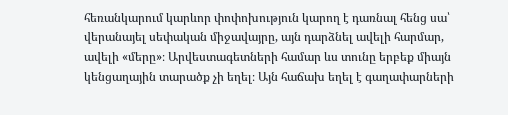հեռանկարում կարևոր փոփոխություն կարող է դառնալ հենց սա՝ վերանայել սեփական միջավայրը, այն դարձնել ավելի հարմար, ավելի «մերը»։ Արվեստագետների համար ևս տունը երբեք միայն կենցաղային տարածք չի եղել։ Այն հաճախ եղել է գաղափարների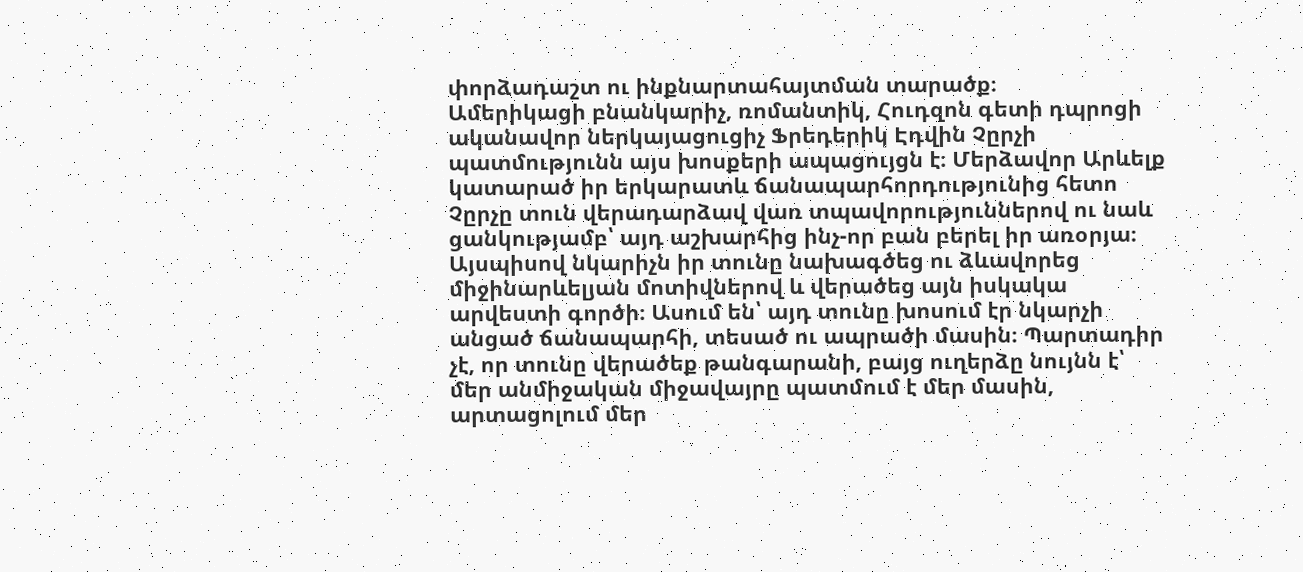փորձադաշտ ու ինքնարտահայտման տարածք։
Ամերիկացի բնանկարիչ, ռոմանտիկ, Հուդզոն գետի դպրոցի ականավոր ներկայացուցիչ Ֆրեդերիկ Էդվին Չըրչի պատմությունն այս խոսքերի ապացույցն է։ Մերձավոր Արևելք կատարած իր երկարատև ճանապարհորդությունից հետո Չըրչը տուն վերադարձավ վառ տպավորություններով ու նաև ցանկությամբ՝ այդ աշխարհից ինչ-որ բան բերել իր առօրյա։
Այսպիսով նկարիչն իր տունը նախագծեց ու ձևավորեց միջինարևելյան մոտիվներով և վերածեց այն իսկակա արվեստի գործի։ Ասում են՝ այդ տունը խոսում էր նկարչի անցած ճանապարհի, տեսած ու ապրածի մասին։ Պարտադիր չէ, որ տունը վերածեք թանգարանի, բայց ուղերձը նույնն է՝ մեր անմիջական միջավայրը պատմում է մեր մասին, արտացոլում մեր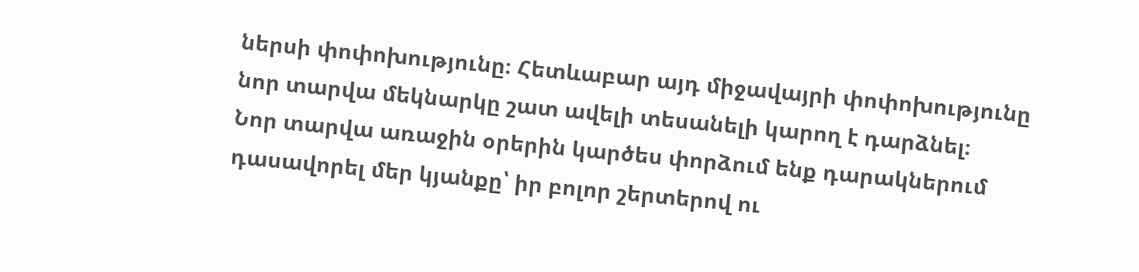ներսի փոփոխությունը։ Հետևաբար այդ միջավայրի փոփոխությունը նոր տարվա մեկնարկը շատ ավելի տեսանելի կարող է դարձնել։
Նոր տարվա առաջին օրերին կարծես փորձում ենք դարակներում դասավորել մեր կյանքը՝ իր բոլոր շերտերով ու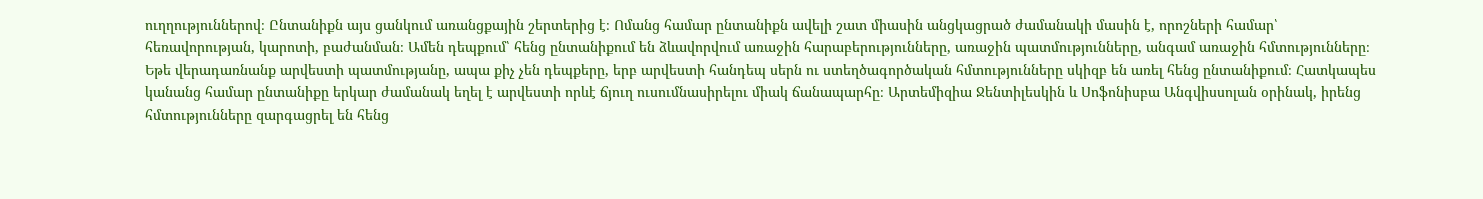ուղղություններով։ Ընտանիքն այս ցանկում առանցքային շերտերից է։ Ոմանց համար ընտանիքն ավելի շատ միասին անցկացրած ժամանակի մասին է, որոշների համար՝ հեռավորության, կարոտի, բաժանման։ Ամեն դեպքում՝ հենց ընտանիքում են ձևավորվում առաջին հարաբերությունները, առաջին պատմությունները, անգամ առաջին հմտությունները։
Եթե վերադառնանք արվեստի պատմությանը, ապա քիչ չեն դեպքերը, երբ արվեստի հանդեպ սերն ու ստեղծագործական հմտությունները սկիզբ են առել հենց ընտանիքում։ Հատկապես կանանց համար ընտանիքը երկար ժամանակ եղել է արվեստի որևէ ճյուղ ուսումնասիրելու միակ ճանապարհը։ Արտեմիզիա Ջենտիլեսկին և Սոֆոնիսբա Անգվիսսոլան օրինակ, իրենց հմտությունները զարգացրել են հենց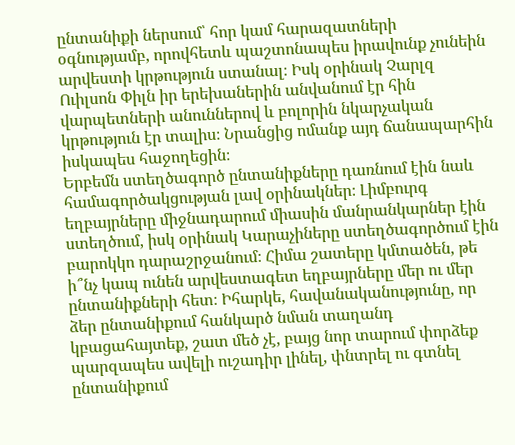ընտանիքի ներսում՝ հոր կամ հարազատների օգնությամբ, որովհետև պաշտոնապես իրավունք չունեին արվեստի կրթություն ստանալ։ Իսկ օրինակ Չարլզ Ուիլսոն Փիլն իր երեխաներին անվանում էր հին վարպետների անուններով և բոլորին նկարչական կրթություն էր տալիս։ Նրանցից ոմանք այդ ճանապարհին իսկապես հաջողեցին։
Երբեմն ստեղծագործ ընտանիքները դառնում էին նաև համագործակցության լավ օրինակներ։ Լիմբուրգ եղբայրները միջնադարում միասին մանրանկարներ էին ստեղծում, իսկ օրինակ Կարաչիները ստեղծագործում էին բարոկկո դարաշրջանում։ Հիմա շատերը կմտածեն, թե ի՞նչ կապ ունեն արվեստագետ եղբայրները մեր ու մեր ընտանիքների հետ։ Իհարկե, հավանականությունը, որ ձեր ընտանիքում հանկարծ նման տաղանդ կբացահայտեք, շատ մեծ չէ, բայց նոր տարում փորձեք պարզապես ավելի ուշադիր լինել, փնտրել ու գտնել ընտանիքում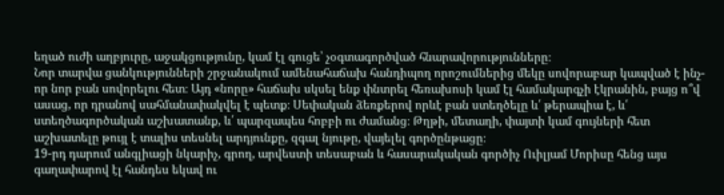եղած ուժի աղբյուրը, աջակցությունը, կամ էլ գուցե՝ չօգտագործված հնարավորությունները։
Նոր տարվա ցանկությունների շրջանակում ամենահաճախ հանդիպող որոշումներից մեկը սովորաբար կապված է ինչ-որ նոր բան սովորելու հետ։ Այդ «նորը» հաճախ սկսել ենք փնտրել հեռախոսի կամ էլ համակարգչի էկրանին, բայց ո՞վ ասաց, որ դրանով սահմանափակվել է պետք։ Սեփական ձեռքերով որևէ բան ստեղծելը և՛ թերապիա է, և՛ ստեղծագործական աշխատանք, և՛ պարզապես հոբբի ու ժամանց։ Թղթի, մետաղի, փայտի կամ գույների հետ աշխատելը թույլ է տալիս տեսնել արդյունքը, զգալ նյութը, վայելել գործընթացը։
19-րդ դարում անգլիացի նկարիչ, գրող, արվեստի տեսաբան և հասարակական գործիչ Ուիլյամ Մորիսը հենց այս գաղափարով էլ հանդես եկավ ու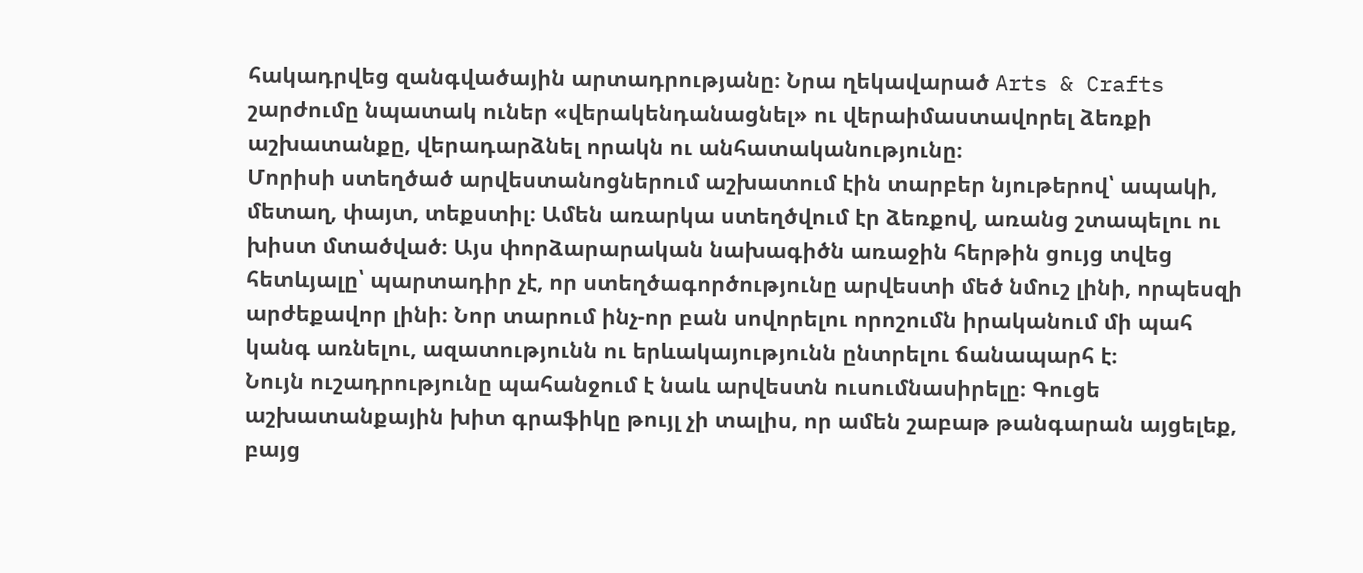հակադրվեց զանգվածային արտադրությանը։ Նրա ղեկավարած Arts & Crafts շարժումը նպատակ ուներ «վերակենդանացնել» ու վերաիմաստավորել ձեռքի աշխատանքը, վերադարձնել որակն ու անհատականությունը։
Մորիսի ստեղծած արվեստանոցներում աշխատում էին տարբեր նյութերով՝ ապակի, մետաղ, փայտ, տեքստիլ։ Ամեն առարկա ստեղծվում էր ձեռքով, առանց շտապելու ու խիստ մտածված։ Այս փորձարարական նախագիծն առաջին հերթին ցույց տվեց հետևյալը՝ պարտադիր չէ, որ ստեղծագործությունը արվեստի մեծ նմուշ լինի, որպեսզի արժեքավոր լինի։ Նոր տարում ինչ-որ բան սովորելու որոշումն իրականում մի պահ կանգ առնելու, ազատությունն ու երևակայությունն ընտրելու ճանապարհ է։
Նույն ուշադրությունը պահանջում է նաև արվեստն ուսումնասիրելը։ Գուցե աշխատանքային խիտ գրաֆիկը թույլ չի տալիս, որ ամեն շաբաթ թանգարան այցելեք, բայց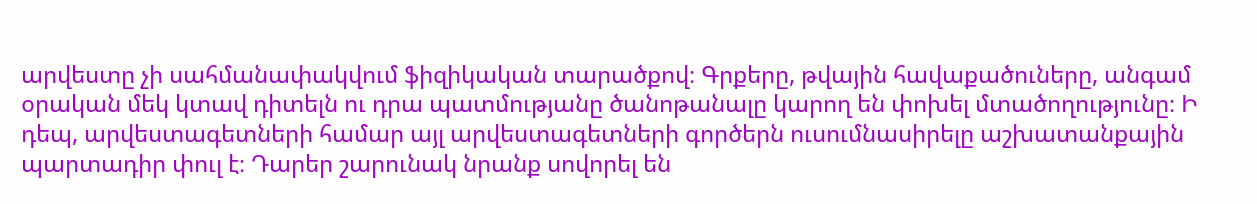արվեստը չի սահմանափակվում ֆիզիկական տարածքով։ Գրքերը, թվային հավաքածուները, անգամ օրական մեկ կտավ դիտելն ու դրա պատմությանը ծանոթանալը կարող են փոխել մտածողությունը։ Ի դեպ, արվեստագետների համար այլ արվեստագետների գործերն ուսումնասիրելը աշխատանքային պարտադիր փուլ է։ Դարեր շարունակ նրանք սովորել են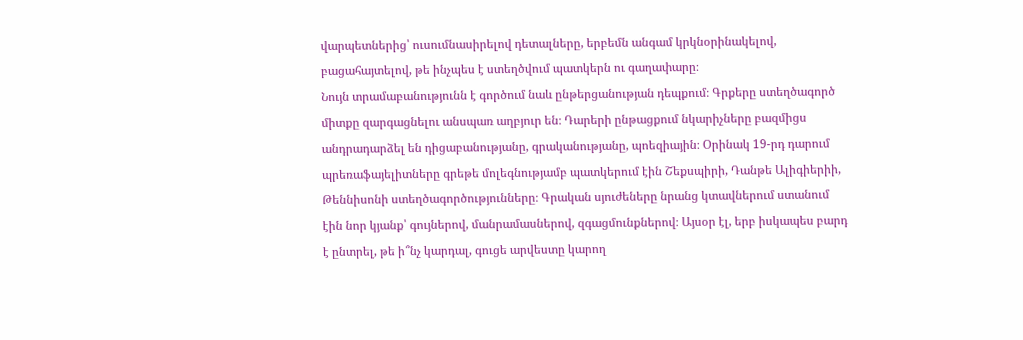վարպետներից՝ ուսումնասիրելով դետալները, երբեմն անգամ կրկնօրինակելով, բացահայտելով, թե ինչպես է ստեղծվում պատկերն ու գաղափարը։
Նույն տրամաբանությունն է գործում նաև ընթերցանության դեպքում։ Գրքերը ստեղծագործ միտքը զարգացնելու անսպառ աղբյուր են։ Դարերի ընթացքում նկարիչները բազմիցս անդրադարձել են դիցաբանությանը, գրականությանը, պոեզիային։ Օրինակ 19-րդ դարում պրեռաֆայելիտները գրեթե մոլեգնությամբ պատկերում էին Շեքսպիրի, Դանթե Ալիգիերիի, Թեննիսոնի ստեղծագործությունները։ Գրական սյուժեները նրանց կտավներում ստանում էին նոր կյանք՝ գույներով, մանրամասներով, զգացմունքներով։ Այսօր էլ, երբ իսկապես բարդ է ընտրել, թե ի՞նչ կարդալ, գուցե արվեստը կարող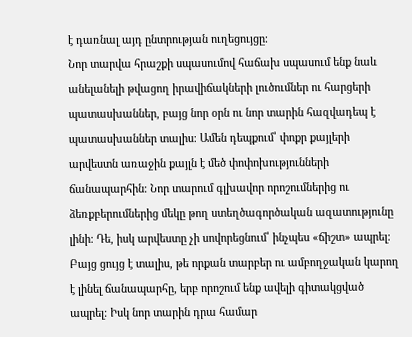է դառնալ այդ ընտրության ուղեցույցը։
Նոր տարվա հրաշքի սպասումով հաճախ սպասում ենք նաև անելանելի թվացող իրավիճակների լուծումներ ու հարցերի պատասխաններ, բայց նոր օրն ու նոր տարին հազվադեպ է պատասխաններ տալիս։ Ամեն դեպքում՝ փոքր քայլերի արվեստն առաջին քայլն է մեծ փոփոխությունների ճանապարհին։ Նոր տարում գլխավոր որոշումներից ու ձեռքբերումներից մեկը թող ստեղծագործական ազատությունը լինի։ Դե, իսկ արվեստը չի սովորեցնում՝ ինչպես «ճիշտ» ապրել։ Բայց ցույց է տալիս, թե որքան տարբեր ու ամբողջական կարող է լինել ճանապարհը, երբ որոշում ենք ավելի գիտակցված ապրել։ Իսկ նոր տարին դրա համար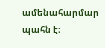ամենահարմար պահն է։